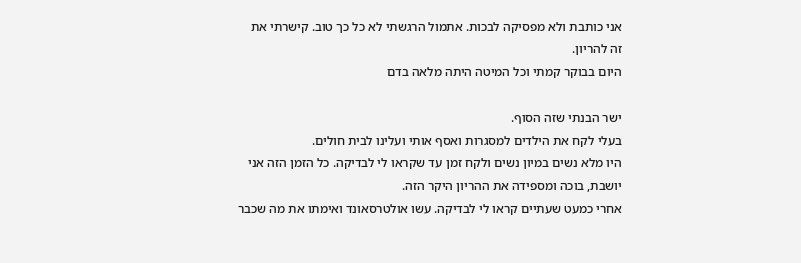אני כותבת ולא מפסיקה לבכות. אתמול הרגשתי לא כל כך טוב. קישרתי את זה להריון.
היום בבוקר קמתי וכל המיטה היתה מלאה בדם

ישר הבנתי שזה הסוף.
בעלי לקח את הילדים למסגרות ואסף אותי ועלינו לבית חולים.
היו מלא נשים במיון נשים ולקח זמן עד שקראו לי לבדיקה. כל הזמן הזה אני יושבת, בוכה ומספידה את ההריון היקר הזה.
אחרי כמעט שעתיים קראו לי לבדיקה. עשו אולטרסאונד ואימתו את מה שכבר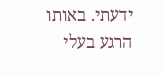ידעתי. באותו הרגע בעלי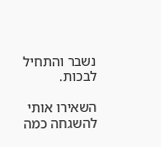נשבר והתחיל לבכות.

השאירו אותי להשגחה כמה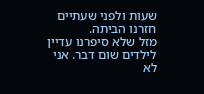שעות ולפני שעתיים חזרנו הביתה.
מזל שלא סיפרנו עדיין לילדים שום דבר. אני לא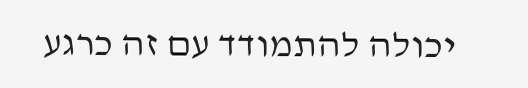יכולה להתמודד עם זה כרגע